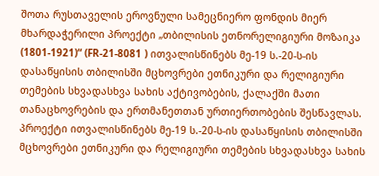შოთა რუსთაველის ეროვნული სამეცნიერო ფონდის მიერ მხარდაჭერილი პროექტი „თბილისის ეთნორელიგიური მოზაიკა (1801-1921)“ (FR-21-8081 ) ითვალისწინებს მე-19 ს.-20-ს-ის დასაწყისის თბილისში მცხოვრები ეთნიკური და რელიგიური თემების სხვადასხვა სახის აქტივობების, ქალაქში მათი თანაცხოვრების და ერთმანეთთან ურთიერთობების შესწავლას.
პროექტი ითვალისწინებს მე-19 ს.-20-ს-ის დასაწყისის თბილისში მცხოვრები ეთნიკური და რელიგიური თემების სხვადასხვა სახის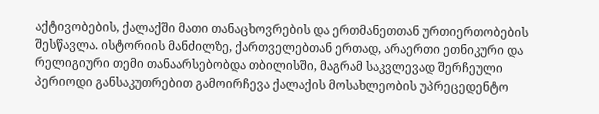აქტივობების, ქალაქში მათი თანაცხოვრების და ერთმანეთთან ურთიერთობების შესწავლა. ისტორიის მანძილზე, ქართველებთან ერთად, არაერთი ეთნიკური და რელიგიური თემი თანაარსებობდა თბილისში, მაგრამ საკვლევად შერჩეული პერიოდი განსაკუთრებით გამოირჩევა ქალაქის მოსახლეობის უპრეცედენტო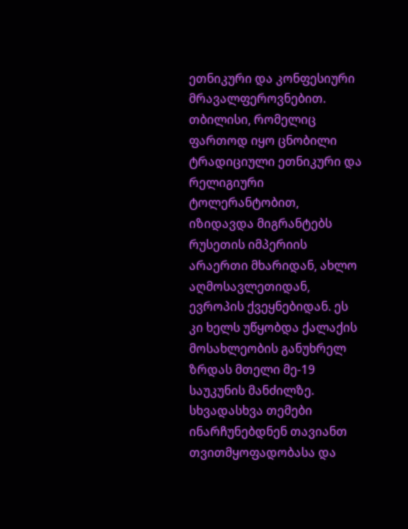ეთნიკური და კონფესიური მრავალფეროვნებით. თბილისი, რომელიც ფართოდ იყო ცნობილი ტრადიციული ეთნიკური და რელიგიური ტოლერანტობით, იზიდავდა მიგრანტებს რუსეთის იმპერიის არაერთი მხარიდან, ახლო აღმოსავლეთიდან, ევროპის ქვეყნებიდან. ეს კი ხელს უწყობდა ქალაქის მოსახლეობის განუხრელ ზრდას მთელი მე-19 საუკუნის მანძილზე. სხვადასხვა თემები ინარჩუნებდნენ თავიანთ თვითმყოფადობასა და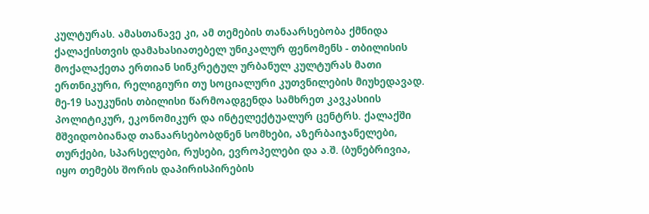კულტურას. ამასთანავე კი, ამ თემების თანაარსებობა ქმნიდა ქალაქისთვის დამახასიათებელ უნიკალურ ფენომენს - თბილისის მოქალაქეთა ერთიან სინკრეტულ ურბანულ კულტურას მათი ერთნიკური, რელიგიური თუ სოციალური კუთვნილების მიუხედავად. მე-19 საუკუნის თბილისი წარმოადგენდა სამხრეთ კავკასიის პოლიტიკურ, ეკონომიკურ და ინტელექტუალურ ცენტრს. ქალაქში მშვიდობიანად თანაარსებობდნენ სომხები, აზერბაიჯანელები, თურქები, სპარსელები, რუსები, ევროპელები და ა.შ. (ბუნებრივია, იყო თემებს შორის დაპირისპირების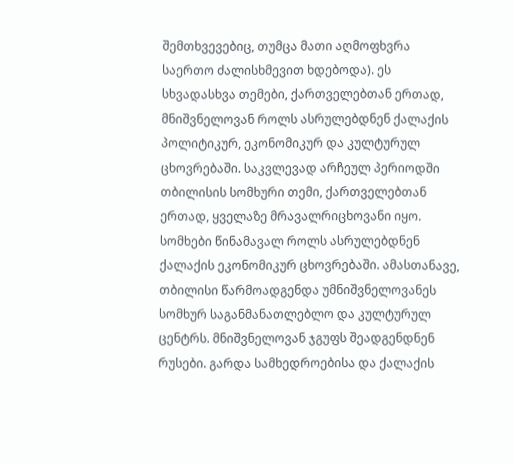შემთხვევებიც, თუმცა მათი აღმოფხვრა საერთო ძალისხმევით ხდებოდა). ეს სხვადასხვა თემები, ქართველებთან ერთად, მნიშვნელოვან როლს ასრულებდნენ ქალაქის პოლიტიკურ, ეკონომიკურ და კულტურულ ცხოვრებაში. საკვლევად არჩეულ პერიოდში თბილისის სომხური თემი, ქართველებთან ერთად, ყველაზე მრავალრიცხოვანი იყო. სომხები წინამავალ როლს ასრულებდნენ ქალაქის ეკონომიკურ ცხოვრებაში. ამასთანავე, თბილისი წარმოადგენდა უმნიშვნელოვანეს სომხურ საგანმანათლებლო და კულტურულ ცენტრს. მნიშვნელოვან ჯგუფს შეადგენდნენ რუსები. გარდა სამხედროებისა და ქალაქის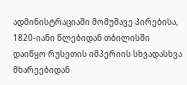ადმინისტრაციაში მომუშავე პირებისა, 1820-იანი წლებიდან თბილისში დაიწყო რუსეთის იმპერიის სხვადასხვა მხარეებიდან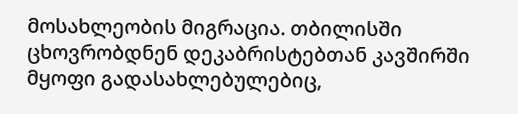მოსახლეობის მიგრაცია. თბილისში ცხოვრობდნენ დეკაბრისტებთან კავშირში მყოფი გადასახლებულებიც,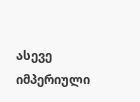ასევე იმპერიული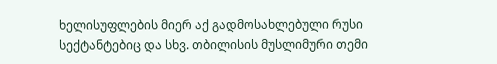ხელისუფლების მიერ აქ გადმოსახლებული რუსი სექტანტებიც და სხვ. თბილისის მუსლიმური თემი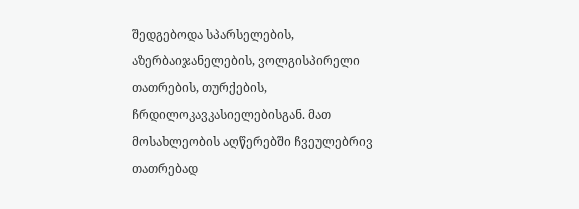შედგებოდა სპარსელების, აზერბაიჯანელების, ვოლგისპირელი თათრების, თურქების, ჩრდილოკავკასიელებისგან. მათ მოსახლეობის აღწერებში ჩვეულებრივ თათრებად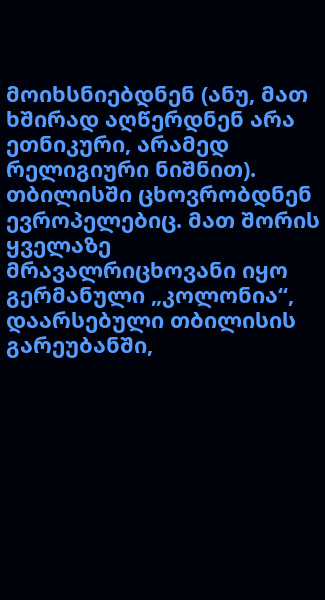მოიხსნიებდნენ (ანუ, მათ ხშირად აღწერდნენ არა ეთნიკური, არამედ რელიგიური ნიშნით). თბილისში ცხოვრობდნენ ევროპელებიც. მათ შორის ყველაზე მრავალრიცხოვანი იყო გერმანული „კოლონია“, დაარსებული თბილისის გარეუბანში,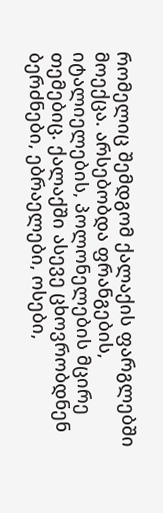რომელიც შემდგომ ქალაქის ფარგლებში მოექცა. არსებობდა ფრანგების, იტალიელების, პოლონელების მცირე თემებიც. ქალაქში ასევე ცხოვრობდნენ ბერძნები, ებრაელები, ოსები,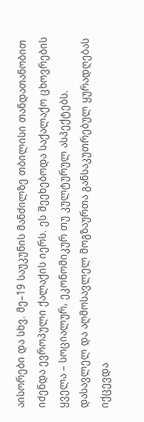აისორები და სხვ. მე–19 საუკუნის მანძილზე თბილისი თანდათანობით იძენდა ევროპული ქალაქის იერს. ეს შეეხებოდა საქალაქო ცხოვრების ყველა – სოციალურ, ეკონომიკურ თუ კულტურულ ასპექტებს. დასავლელ და აღმოსავლელ მოგზაურთა განსაკუთრებულ ყურადღებას იქცევდა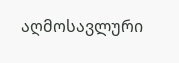აღმოსავლური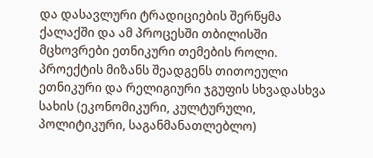და დასავლური ტრადიციების შერწყმა ქალაქში და ამ პროცესში თბილისში მცხოვრები ეთნიკური თემების როლი. პროექტის მიზანს შეადგენს თითოეული ეთნიკური და რელიგიური ჯგუფის სხვადასხვა სახის (ეკონომიკური, კულტურული, პოლიტიკური, საგანმანათლებლო)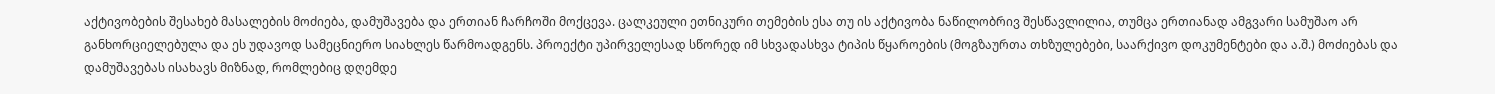აქტივობების შესახებ მასალების მოძიება, დამუშავება და ერთიან ჩარჩოში მოქცევა. ცალკეული ეთნიკური თემების ესა თუ ის აქტივობა ნაწილობრივ შესწავლილია, თუმცა ერთიანად ამგვარი სამუშაო არ განხორციელებულა და ეს უდავოდ სამეცნიერო სიახლეს წარმოადგენს. პროექტი უპირველესად სწორედ იმ სხვადასხვა ტიპის წყაროების (მოგზაურთა თხზულებები, საარქივო დოკუმენტები და ა.შ.) მოძიებას და დამუშავებას ისახავს მიზნად, რომლებიც დღემდე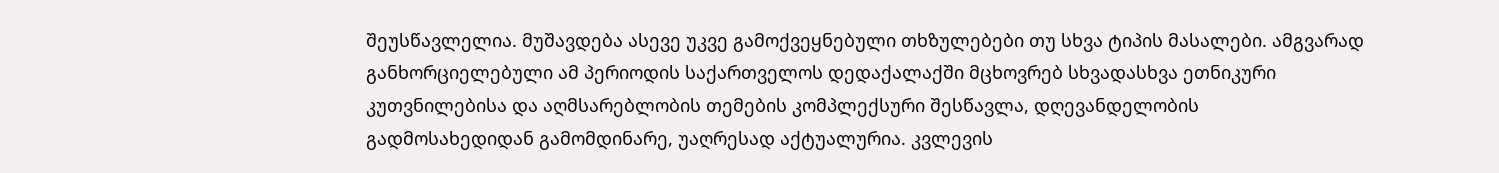შეუსწავლელია. მუშავდება ასევე უკვე გამოქვეყნებული თხზულებები თუ სხვა ტიპის მასალები. ამგვარად განხორციელებული ამ პერიოდის საქართველოს დედაქალაქში მცხოვრებ სხვადასხვა ეთნიკური კუთვნილებისა და აღმსარებლობის თემების კომპლექსური შესწავლა, დღევანდელობის გადმოსახედიდან გამომდინარე, უაღრესად აქტუალურია. კვლევის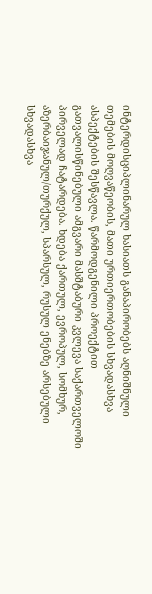ინტერდისციპლინარულ ხასიათს განაპირობებს აღნიშნული თემების მოღვაწეობის, მათი ურთიერთობების სხვადასხვა ასპექტების შესწავლა. წარმოდგენილი პროექტით გათვალისწინებული ამგვარი მასშტაბური კვლევა საქართველოში პირველად ჩატარდება. ხდება ქართულ, ევროპულ, სომხურ, აზერბაიჯანულ/თურქულ, სპარსულ, რუსულ ენებზე არსებული სხვადასხვა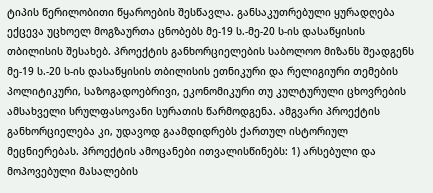ტიპის წერილობითი წყაროების შესწავლა. განსაკუთრებული ყურადღება ექცევა უცხოელ მოგზაურთა ცნობებს მე-19 ს.-მე-20 ს-ის დასაწყისის თბილისის შესახებ. პროექტის განხორციელების საბოლოო მიზანს შეადგენს მე-19 ს.-20 ს-ის დასაწყისის თბილისის ეთნიკური და რელიგიური თემების პოლიტიკური, საზოგადოებრივი, ეკონომიკური თუ კულტურული ცხოვრების ამსახველი სრულფასოვანი სურათის წარმოდგენა. ამგვარი პროექტის განხორციელება კი, უდავოდ გაამდიდრებს ქართულ ისტორიულ მეცნიერებას. პროექტის ამოცანები ითვალისწინებს: 1) არსებული და მოპოვებული მასალების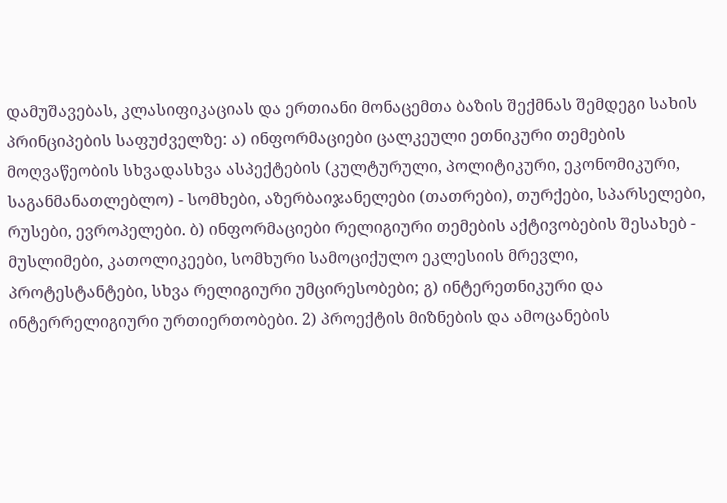დამუშავებას, კლასიფიკაციას და ერთიანი მონაცემთა ბაზის შექმნას შემდეგი სახის პრინციპების საფუძველზე: ა) ინფორმაციები ცალკეული ეთნიკური თემების მოღვაწეობის სხვადასხვა ასპექტების (კულტურული, პოლიტიკური, ეკონომიკური, საგანმანათლებლო) - სომხები, აზერბაიჯანელები (თათრები), თურქები, სპარსელები, რუსები, ევროპელები. ბ) ინფორმაციები რელიგიური თემების აქტივობების შესახებ - მუსლიმები, კათოლიკეები, სომხური სამოციქულო ეკლესიის მრევლი, პროტესტანტები, სხვა რელიგიური უმცირესობები; გ) ინტერეთნიკური და ინტერრელიგიური ურთიერთობები. 2) პროექტის მიზნების და ამოცანების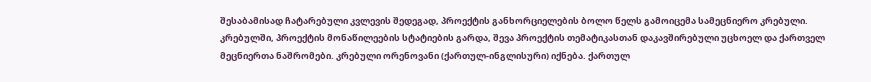შესაბამისად ჩატარებული კვლევის შედეგად, პროექტის განხორციელების ბოლო წელს გამოიცემა სამეცნიერო კრებული. კრებულში, პროექტის მონაწილეების სტატიების გარდა, შევა პროექტის თემატიკასთან დაკავშირებული უცხოელ და ქართველ მეცნიერთა ნაშრომები. კრებული ორენოვანი (ქართულ-ინგლისური) იქნება. ქართულ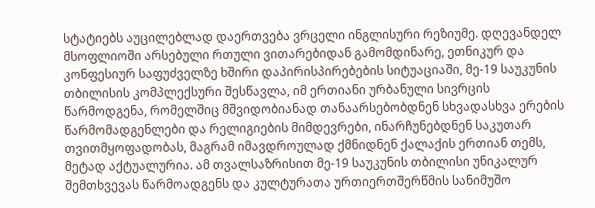სტატიებს აუცილებლად დაერთვება ვრცელი ინგლისური რეზიუმე. დღევანდელ მსოფლიოში არსებული რთული ვითარებიდან გამომდინარე, ეთნიკურ და კონფესიურ საფუძველზე ხშირი დაპირისპირებების სიტუაციაში, მე-19 საუკუნის თბილისის კომპლექსური შესწავლა, იმ ერთიანი ურბანული სივრცის წარმოდგენა, რომელშიც მშვიდობიანად თანაარსებობდნენ სხვადასხვა ერების წარმომადგენლები და რელიგიების მიმდევრები, ინარჩუნებდნენ საკუთარ თვითმყოფადობას, მაგრამ იმავდროულად ქმნიდნენ ქალაქის ერთიან თემს, მეტად აქტუალურია. ამ თვალსაზრისით მე-19 საუკუნის თბილისი უნიკალურ შემთხვევას წარმოადგენს და კულტურათა ურთიერთშერწმის სანიმუშო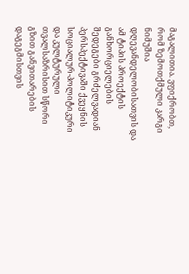მაგალითია. ვფიქრობთ, რომ ზემოთქმული კარგი ნიმუშია დღევანდელობისათვის და ამ ტიპის პროექტის განხორციელების შედეგები გრძელვადიან პერსპექტივაში ქვეყნის სოციალურ-პოლიტიკური და კულტურული თვალსაზრისით სწორი გზით განვითარების დაგეგმისთვის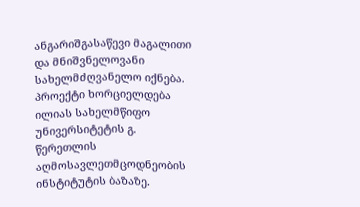ანგარიშგასაწევი მაგალითი და მნიშვნელოვანი სახელმძღვანელო იქნება. პროექტი ხორციელდება ილიას სახელმწიფო უნივერსიტეტის გ. წერეთლის აღმოსავლეთმცოდნეობის ინსტიტუტის ბაზაზე.